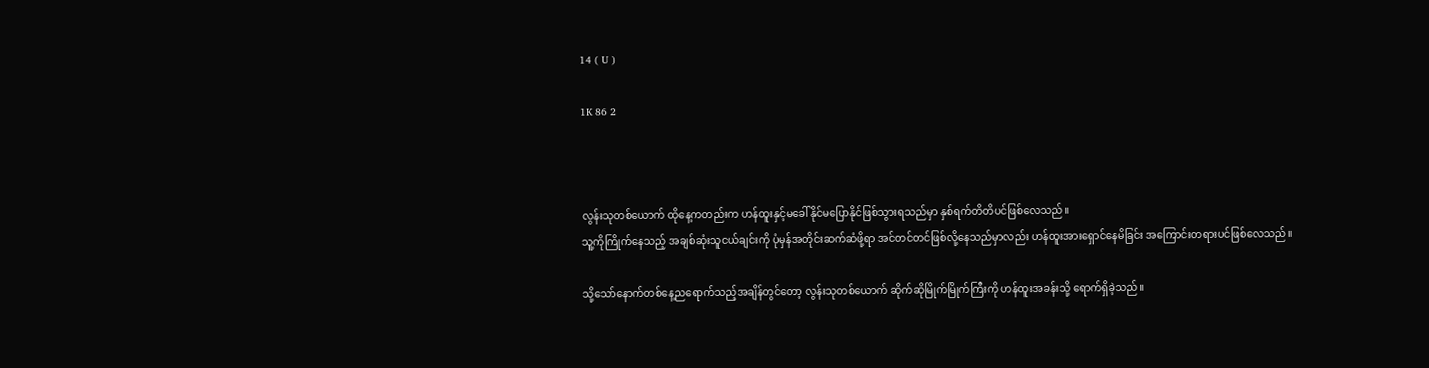14 ( U )

1K 86 2



လွန်းသုတစ်ယောက် ထိုနေ့ကတည်းက ဟန်ထူးနှင့်မခေါ်နိုင်မပြောနိုင်ဖြစ်သွားရသည်မှာ နှစ်ရက်တိတိပင်ဖြစ်လေသည်။
သူ့ကိုကြိုက်နေသည့် အချစ်ဆုံးသူငယ်ချင်းကို ပုံမှန်အတိုင်းဆက်ဆံဖို့ရာ အင်တင်တင်ဖြစ်လို့နေသည်မှာလည်း ဟန်ထူးအားရှောင်နေမိခြင်း အကြောင်းတရားပင်ဖြစ်လေသည်။

သို့သော်နောက်တစ်နေ့ညရောက်သည့်အချိန်တွင်တော့ လွန်းသုတစ်ယောက် ဆိုက်ဆိုမြိုက်မြိုက်ကြီးကို ဟန်ထူးအခန်းသို့ ရောက်ရှိခဲ့သည်။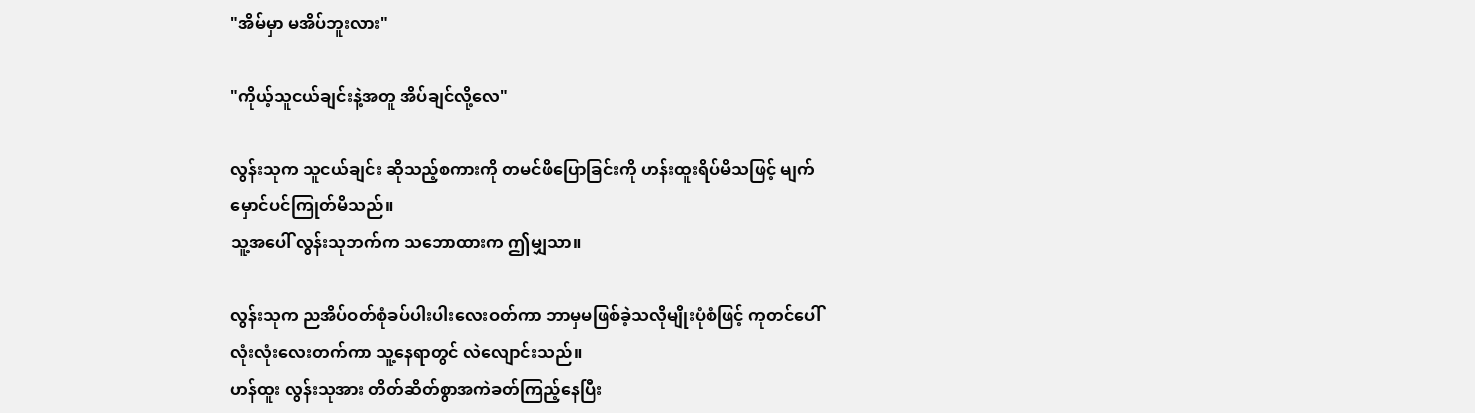"အိမ်မှာ မအိပ်ဘူးလား"

"ကိုယ့်သူငယ်ချင်းနဲ့အတူ အိပ်ချင်လို့လေ"

လွန်းသုက သူငယ်ချင်း ဆိုသည့်စကားကို တမင်ဖိပြောခြင်းကို ဟန်းထူးရိပ်မိသဖြင့် မျက်မှောင်ပင်ကြုတ်မိသည်။
သူ့အပေါ် လွန်းသုဘက်က သဘောထားက ဤမျှသာ။

လွန်းသုက ညအိပ်ဝတ်စုံခပ်ပါးပါးလေးဝတ်ကာ ဘာမှမဖြစ်ခဲ့သလိုမျိုးပုံစံဖြင့် ကုတင်ပေါ်လုံးလုံးလေးတက်ကာ သူ့နေရာတွင် လဲလျောင်းသည်။
ဟန်ထူး လွန်းသုအား တိတ်ဆိတ်စွာအကဲခတ်ကြည့်နေပြီး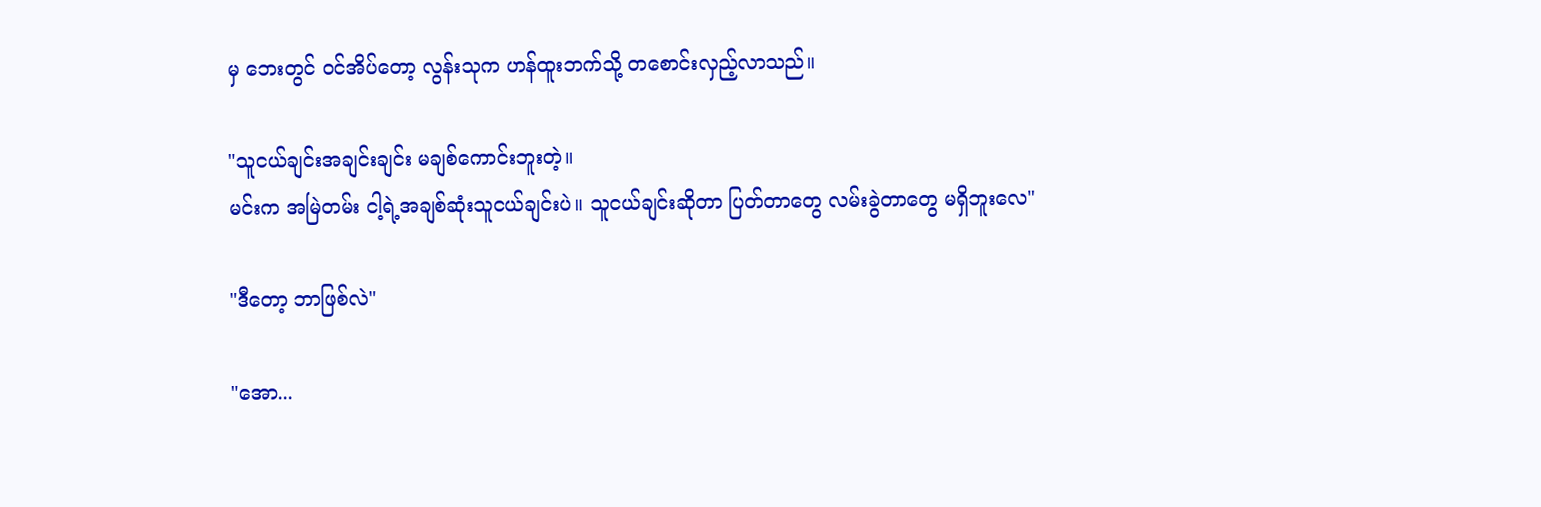မှ ဘေးတွင် ဝင်အိပ်တော့ လွန်းသုက ဟန်ထူးဘက်သို့ တစောင်းလှည့်လာသည်။

"သူငယ်ချင်းအချင်းချင်း မချစ်ကောင်းဘူးတဲ့။
မင်းက အမြဲတမ်း ငါ့ရဲ့အချစ်ဆုံးသူငယ်ချင်းပဲ။ သူငယ်ချင်းဆိုတာ ပြတ်တာတွေ လမ်းခွဲတာတွေ မရှိဘူးလေ"

"ဒီတော့ ဘာဖြစ်လဲ"

"အော...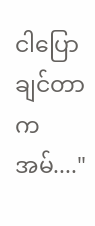ငါပြောချင်တာက အမ်...."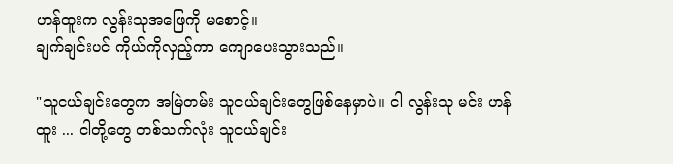ဟန်ထူးက လွန်းသုအဖြေကို မစောင့်။
ချက်ချင်းပင် ကိုယ်ကိုလှည့်ကာ ကျောပေးသွားသည်။

"သူငယ်ချင်းတွေက အမြဲတမ်း သူငယ်ချင်းတွေဖြစ်နေမှာပဲ။ ငါ လွန်းသု မင်း ဟန်ထူး ... ငါတို့တွေ တစ်သက်လုံး သူငယ်ချင်း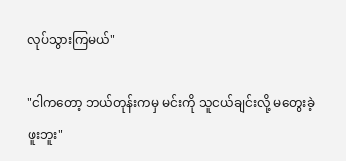လုပ်သွားကြမယ်"

"ငါကတော့ ဘယ်တုန်းကမှ မင်းကို သူငယ်ချင်းလို့ မတွေးခဲ့ဖူးဘူး"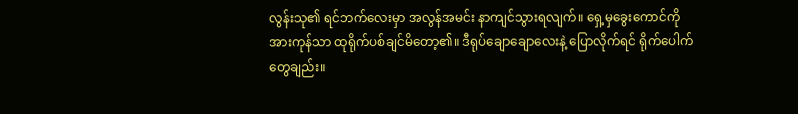လွန်းသု၏ ရင်ဘက်လေးမှာ အလွန်အမင်း နာကျင်သွားရလျက်။ ရှေ့မှခွေးကောင်ကို အားကုန်သာ ထုရိုက်ပစ်ချင်မိတော့၏။ ဒီရုပ်ချောချောလေးနဲ့ ပြောလိုက်ရင် ရိုက်ပေါက်တွေချည်း။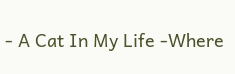- A Cat In My Life -Where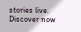stories live. Discover now